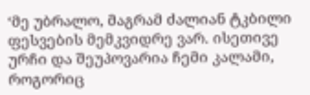‘მე უბრალო, მაგრამ ძალიან ტკბილი ფესვების მემკვიდრე ვარ. ისეთივე ურჩი და შეუპოვარია ჩემი კალამი, როგორიც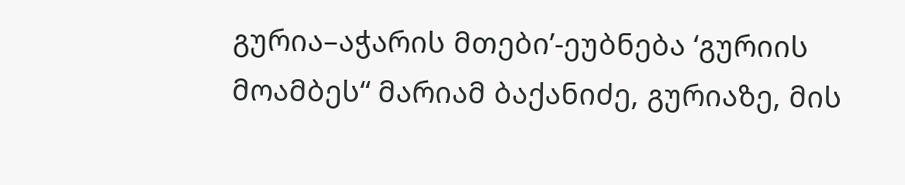გურია–აჭარის მთები’-ეუბნება ‘გურიის მოამბეს“ მარიამ ბაქანიძე, გურიაზე, მის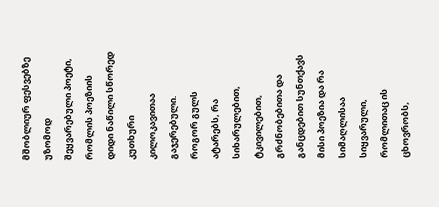მშობლიურ ფესვებზე უზომოდ შეყვარებული პოეტი, რომლის პოეზიის დიდი ნაწილი სწორედ კუთხური კილოკავითაა გაჯერებული.
როგორ გულს ატარებს, რა სიხარულებით, ტკივილებით, გრძნობებითა და განცდებით სუნთქავს მისი პოეზია და რა სიმაღლისაა სიყვარული, რომლითაც ის ცხოვრობს,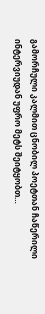გამორჩული კალმით ცნობილ პოეტთან ჩაწერილი ინტერვიუდან უფრო მეტს შეიტყობთ…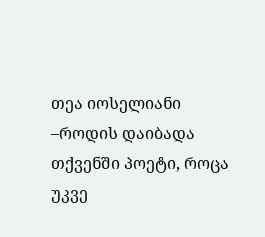თეა იოსელიანი
–როდის დაიბადა თქვენში პოეტი, როცა უკვე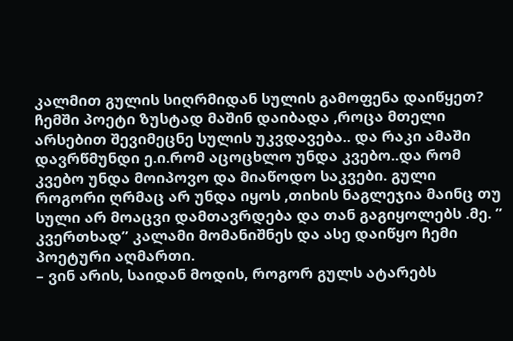კალმით გულის სიღრმიდან სულის გამოფენა დაიწყეთ?
ჩემში პოეტი ზუსტად მაშინ დაიბადა ,როცა მთელი არსებით შევიმეცნე სულის უკვდავება.. და რაკი ამაში დავრწმუნდი ე.ი.რომ აცოცხლო უნდა კვებო..და რომ კვებო უნდა მოიპოვო და მიაწოდო საკვები. გული როგორი ღრმაც არ უნდა იყოს ,თიხის ნაგლეჯია მაინც თუ სული არ მოაცვი დამთავრდება და თან გაგიყოლებს .მე. ” კვერთხად” კალამი მომანიშნეს და ასე დაიწყო ჩემი პოეტური აღმართი.
– ვინ არის, საიდან მოდის, როგორ გულს ატარებს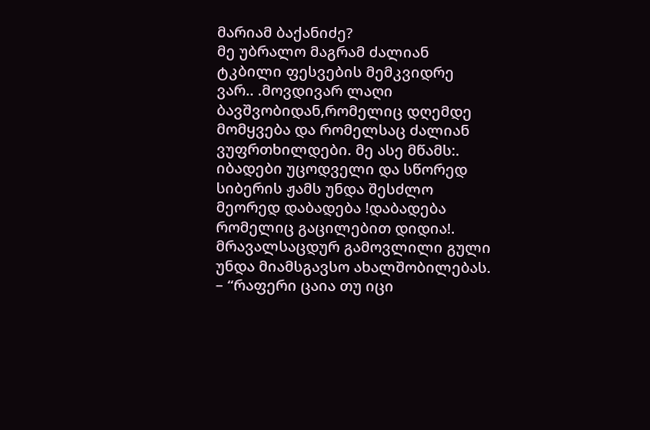მარიამ ბაქანიძე?
მე უბრალო მაგრამ ძალიან ტკბილი ფესვების მემკვიდრე ვარ.. .მოვდივარ ლაღი ბავშვობიდან,რომელიც დღემდე მომყვება და რომელსაც ძალიან ვუფრთხილდები. მე ასე მწამს:. იბადები უცოდველი და სწორედ სიბერის ჟამს უნდა შესძლო მეორედ დაბადება !დაბადება რომელიც გაცილებით დიდია!. მრავალსაცდურ გამოვლილი გული უნდა მიამსგავსო ახალშობილებას.
– “რაფერი ცაია თუ იცი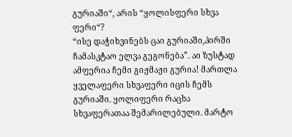გურიაში“, არის “ყოლისფერი სხვა ფერი“?
“ისე დაჭიხვინებს ცაი გურიაში,პირში ჩამასკტაო ელვა გეგონება”. აი ზუსტად ამფერია ჩემი გიჟმაჟი გურია! მართლა ყველაფერი სხვაფერი იცის ჩემს გურიაში. ყოლიფერი რაცხა სხვაფერათაა შემარილებული. მარტო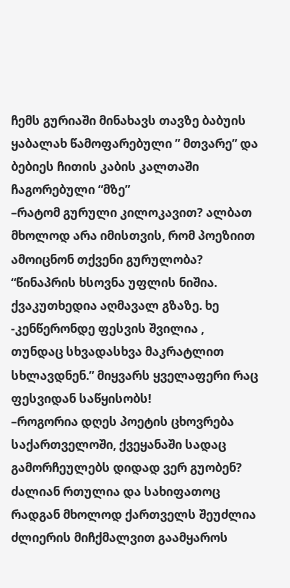ჩემს გურიაში მინახავს თავზე ბაბუის ყაბალახ წამოფარებული ” მთვარე” და ბებიეს ჩითის კაბის კალთაში ჩაგორებული “მზე”
–რატომ გურული კილოკავით? ალბათ მხოლოდ არა იმისთვის, რომ პოეზიით ამოიცნონ თქვენი გურულობა?
“წინაპრის ხსოვნა უფლის ნიშია. ქვაკუთხედია აღმავალ გზაზე. ხე -კენწერონდე ფესვის შვილია , თუნდაც სხვადასხვა მაკრატლით სხლავდნენ.” მიყვარს ყველაფერი რაც ფესვიდან საწყისობს!
–როგორია დღეს პოეტის ცხოვრება საქართველოში, ქვეყანაში სადაც გამორჩეულებს დიდად ვერ გუობენ?
ძალიან რთულია და სახიფათოც რადგან მხოლოდ ქართველს შეუძლია ძლიერის მიჩქმალვით გაამყაროს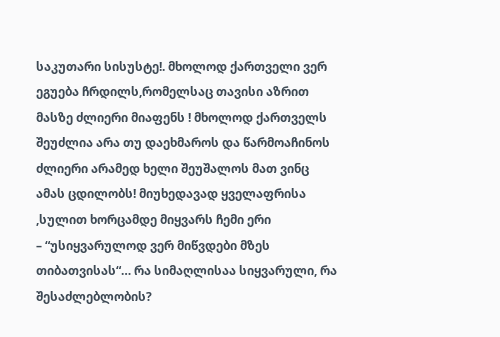საკუთარი სისუსტე!. მხოლოდ ქართველი ვერ ეგუება ჩრდილს,რომელსაც თავისი აზრით მასზე ძლიერი მიაფენს ! მხოლოდ ქართველს შეუძლია არა თუ დაეხმაროს და წარმოაჩინოს ძლიერი არამედ ხელი შეუშალოს მათ ვინც ამას ცდილობს! მიუხედავად ყველაფრისა ,სულით ხორცამდე მიყვარს ჩემი ერი
– “უსიყვარულოდ ვერ მიწვდები მზეს თიბათვისას“… რა სიმაღლისაა სიყვარული, რა შესაძლებლობის?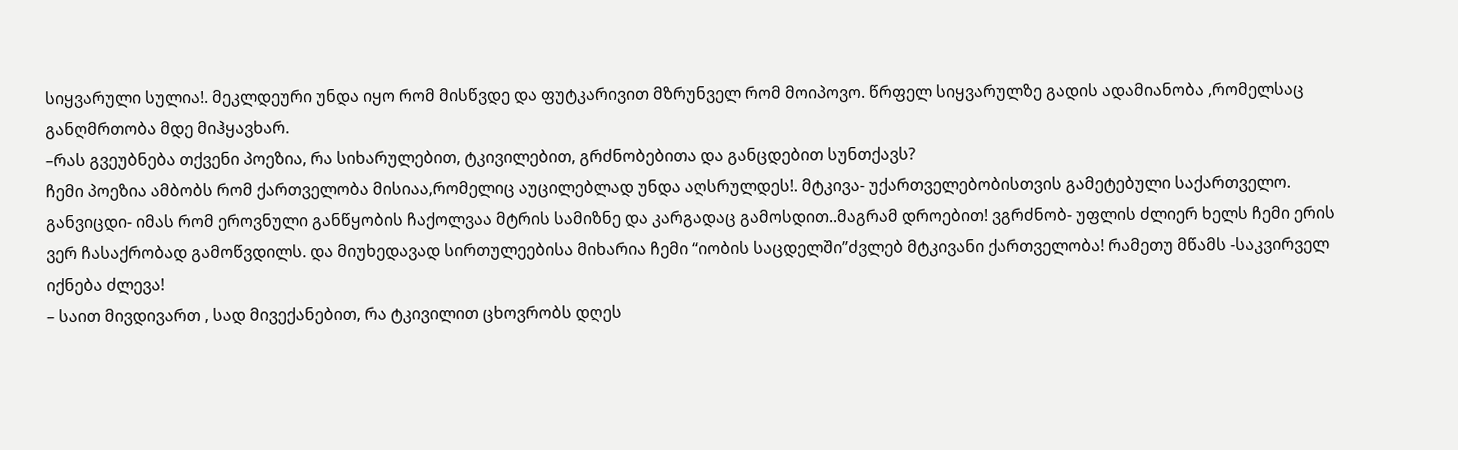სიყვარული სულია!. მეკლდეური უნდა იყო რომ მისწვდე და ფუტკარივით მზრუნველ რომ მოიპოვო. წრფელ სიყვარულზე გადის ადამიანობა ,რომელსაც განღმრთობა მდე მიჰყავხარ.
–რას გვეუბნება თქვენი პოეზია, რა სიხარულებით, ტკივილებით, გრძნობებითა და განცდებით სუნთქავს?
ჩემი პოეზია ამბობს რომ ქართველობა მისიაა,რომელიც აუცილებლად უნდა აღსრულდეს!. მტკივა- უქართველებობისთვის გამეტებული საქართველო. განვიცდი- იმას რომ ეროვნული განწყობის ჩაქოლვაა მტრის სამიზნე და კარგადაც გამოსდით..მაგრამ დროებით! ვგრძნობ- უფლის ძლიერ ხელს ჩემი ერის ვერ ჩასაქრობად გამოწვდილს. და მიუხედავად სირთულეებისა მიხარია ჩემი “იობის საცდელში”ძვლებ მტკივანი ქართველობა! რამეთუ მწამს -საკვირველ იქნება ძლევა!
– საით მივდივართ , სად მივექანებით, რა ტკივილით ცხოვრობს დღეს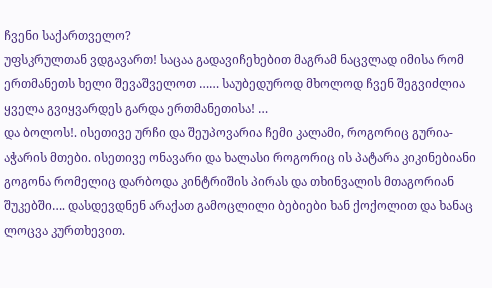ჩვენი საქართველო?
უფსკრულთან ვდგავართ! საცაა გადავიჩეხებით მაგრამ ნაცვლად იმისა რომ ერთმანეთს ხელი შევაშველოთ …… საუბედუროდ მხოლოდ ჩვენ შეგვიძლია ყველა გვიყვარდეს გარდა ერთმანეთისა! …
და ბოლოს!. ისეთივე ურჩი და შეუპოვარია ჩემი კალამი, როგორიც გურია-აჭარის მთები. ისეთივე ონავარი და ხალასი როგორიც ის პატარა კიკინებიანი გოგონა რომელიც დარბოდა კინტრიშის პირას და თხინვალის მთაგორიან შუკებში…. დასდევდნენ არაქათ გამოცლილი ბებიები ხან ქოქოლით და ხანაც ლოცვა კურთხევით.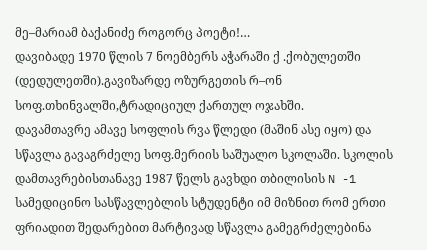მე–მარიამ ბაქანიძე როგორც პოეტი!…
დავიბადე 1970 წლის 7 ნოემბერს აჭარაში ქ .ქობულეთში (დედულეთში).გავიზარდე ოზურგეთის რ–ონ სოფ.თხინვალში,ტრადიციულ ქართულ ოჯახში.
დავამთავრე ამავე სოფლის რვა წლედი (მაშინ ასე იყო) და სწავლა გავაგრძელე სოფ.მერიის საშუალო სკოლაში. სკოლის დამთავრებისთანავე 1987 წელს გავხდი თბილისის N -1 სამედიცინო სასწავლებლის სტუდენტი იმ მიზნით რომ ერთი ფრიადით შედარებით მარტივად სწავლა გამეგრძელებინა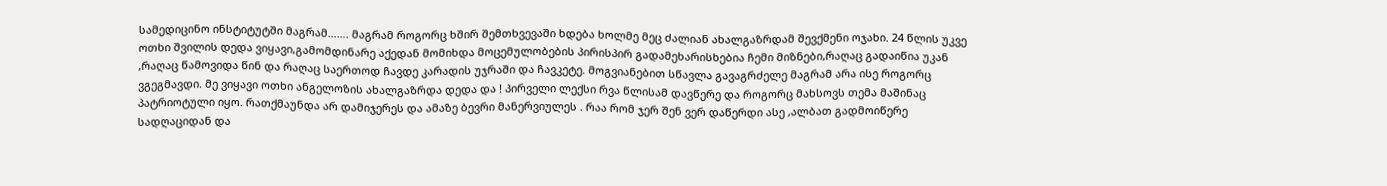სამედიცინო ინსტიტუტში მაგრამ……. მაგრამ როგორც ხშირ შემთხვევაში ხდება ხოლმე მეც ძალიან ახალგაზრდამ შევქმენი ოჯახი. 24 წლის უკვე ოთხი შვილის დედა ვიყავი,გამომდინარე აქედან მომიხდა მოცემულობების პირისპირ გადამეხარისხებია ჩემი მიზნები,რაღაც გადაიწია უკან ,რაღაც წამოვიდა წინ და რაღაც საერთოდ ჩავდე კარადის უჯრაში და ჩავკეტე. მოგვიანებით სწავლა გავაგრძელე მაგრამ არა ისე როგორც ვგეგმავდი. მე ვიყავი ოთხი ანგელოზის ახალგაზრდა დედა და ! პირველი ლექსი რვა წლისამ დავწერე და როგორც მახსოვს თემა მაშინაც პატრიოტული იყო. რათქმაუნდა არ დამიჯერეს და ამაზე ბევრი მანერვიულეს . რაა რომ ჯერ შენ ვერ დაწერდი ასე ,ალბათ გადმოიწერე სადღაციდან და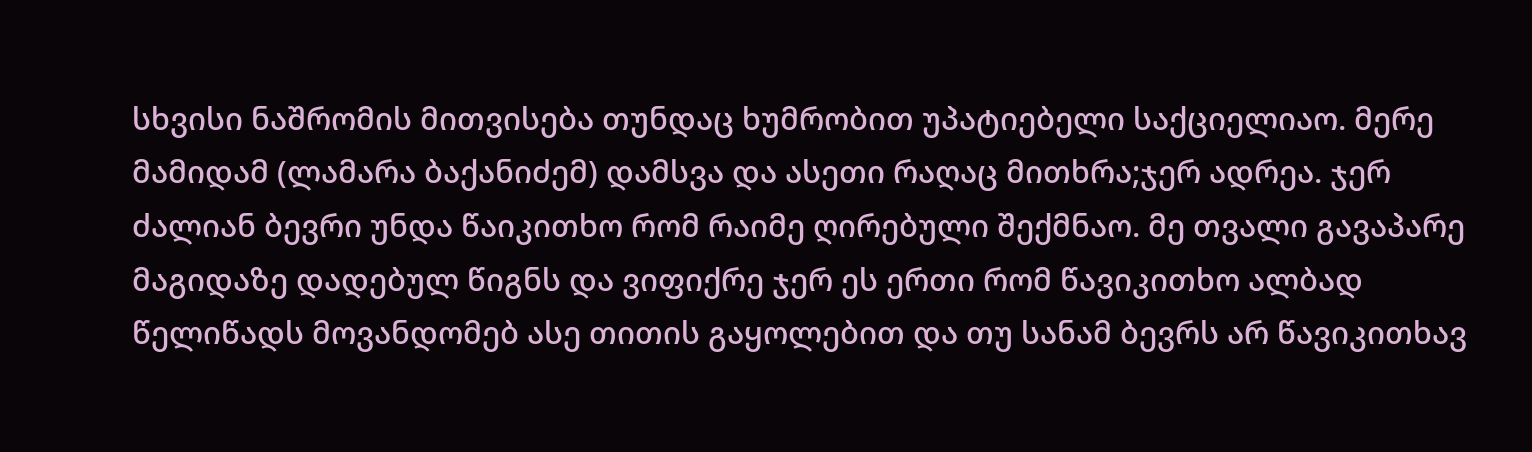სხვისი ნაშრომის მითვისება თუნდაც ხუმრობით უპატიებელი საქციელიაო. მერე მამიდამ (ლამარა ბაქანიძემ) დამსვა და ასეთი რაღაც მითხრა;ჯერ ადრეა. ჯერ ძალიან ბევრი უნდა წაიკითხო რომ რაიმე ღირებული შექმნაო. მე თვალი გავაპარე მაგიდაზე დადებულ წიგნს და ვიფიქრე ჯერ ეს ერთი რომ წავიკითხო ალბად წელიწადს მოვანდომებ ასე თითის გაყოლებით და თუ სანამ ბევრს არ წავიკითხავ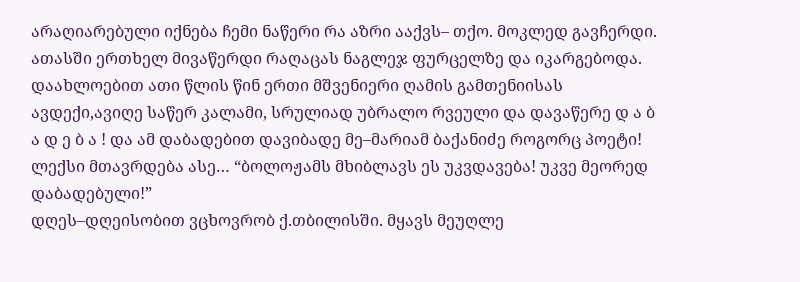არაღიარებული იქნება ჩემი ნაწერი რა აზრი ააქვს– თქო. მოკლედ გავჩერდი. ათასში ერთხელ მივაწერდი რაღაცას ნაგლეჯ ფურცელზე და იკარგებოდა. დაახლოებით ათი წლის წინ ერთი მშვენიერი ღამის გამთენიისას ავდექი,ავიღე საწერ კალამი, სრულიად უბრალო რვეული და დავაწერე დ ა ბ ა დ ე ბ ა ! და ამ დაბადებით დავიბადე მე–მარიამ ბაქანიძე როგორც პოეტი! ლექსი მთავრდება ასე… “ბოლოჟამს მხიბლავს ეს უკვდავება! უკვე მეორედ დაბადებული!”
დღეს–დღეისობით ვცხოვრობ ქ.თბილისში. მყავს მეუღლე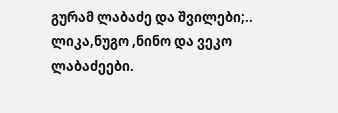გურამ ლაბაძე და შვილები;.. ლიკა,ნუგო ,ნინო და ვეკო ლაბაძეები.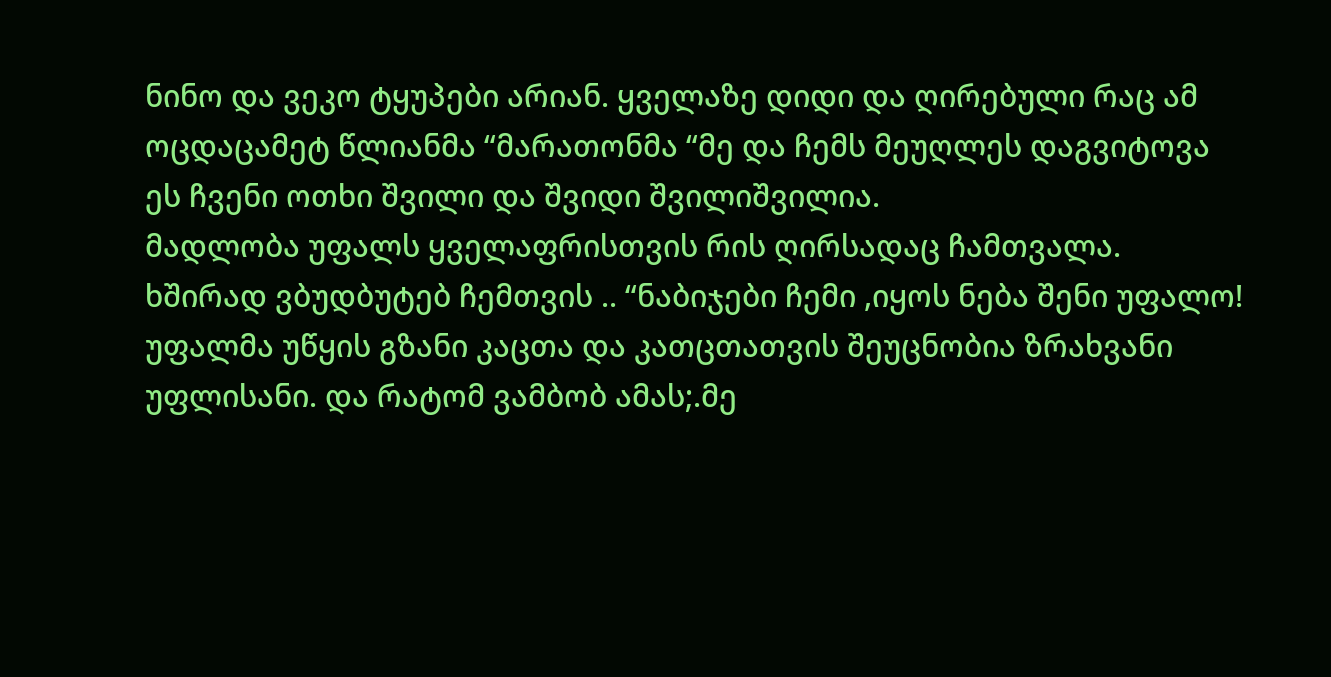ნინო და ვეკო ტყუპები არიან. ყველაზე დიდი და ღირებული რაც ამ ოცდაცამეტ წლიანმა “მარათონმა “მე და ჩემს მეუღლეს დაგვიტოვა ეს ჩვენი ოთხი შვილი და შვიდი შვილიშვილია.
მადლობა უფალს ყველაფრისთვის რის ღირსადაც ჩამთვალა. ხშირად ვბუდბუტებ ჩემთვის .. “ნაბიჯები ჩემი ,იყოს ნება შენი უფალო! უფალმა უწყის გზანი კაცთა და კათცთათვის შეუცნობია ზრახვანი უფლისანი. და რატომ ვამბობ ამას;.მე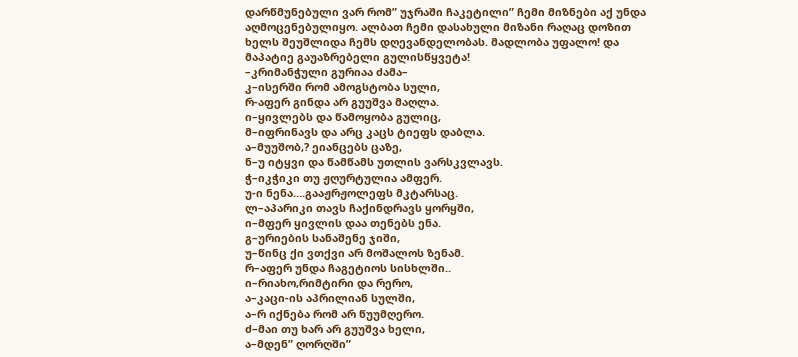დარწმუნებული ვარ რომ” უჯრაში ჩაკეტილი” ჩემი მიზნები აქ უნდა აღმოცენებულიყო. ალბათ ჩემი დასახული მიზანი რაღაც დოზით ხელს შეუშლიდა ჩემს დღევანდელობას. მადლობა უფალო! და მაპატიე გაუაზრებელი გულისწყვეტა!
–კრიმანჭული გურიაა ძამა–
კ–ისერში რომ ამოგსტობა სული,
რ-აფერ გინდა არ გუუშვა მაღლა.
ი–ყივლებს და წამოყობა გულიც,
მ–იფრინავს და არც კაცს ტიეფს დაბლა.
ა–მუუშობ,? ეიანცებს ცაზე,
ნ–უ იტყვი და წამწამს უთლის ვარსკვლავს.
ჭ–იკჭიკი თუ ჟღურტულია ამფერ.
უ-ი ნენა….გააჟრჟოლეფს მკტარსაც.
ლ–აპარიკი თავს ჩაქინდრავს ყორყში,
ი–მფერ ყივლის დაა თენებს ენა.
გ–ურიების სანაშენე ჯიში,
უ–წინც ქი ვთქვი არ მოშალოს ზენამ.
რ–აფერ უნდა ჩაგეტიოს სისხლში..
ი–რიახო,რიმტირი და რერო,
ა–კაცი-ის აპრილიან სულში,
ა–რ იქნება რომ არ წუუმღერო.
ძ–მაი თუ ხარ არ გუუშვა ხელი,
ა–მდენ” ღორღში”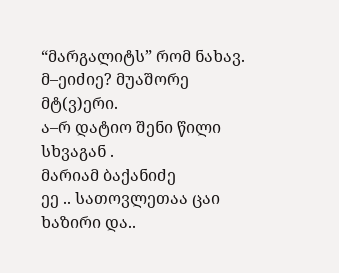“მარგალიტს” რომ ნახავ.
მ–ეიძიე? მუაშორე მტ(ვ)ერი.
ა–რ დატიო შენი წილი სხვაგან .
მარიამ ბაქანიძე
ეე .. სათოვლეთაა ცაი ხაზირი და..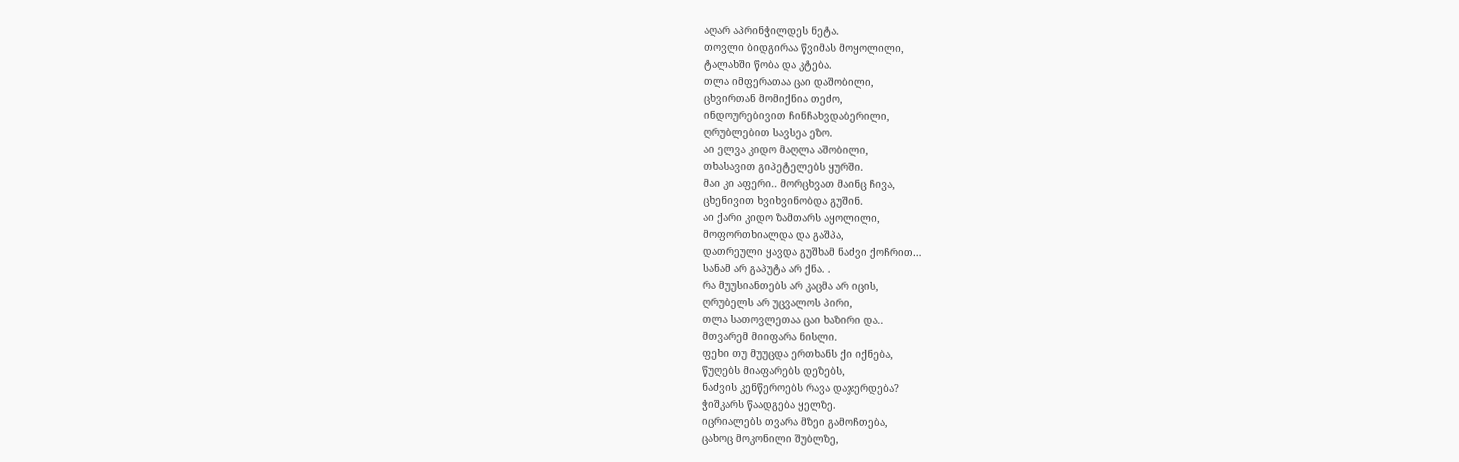აღარ აპრინჭილდეს ნეტა.
თოვლი ბიდგირაა წვიმას მოყოლილი,
ტალახში წობა და კტება.
თლა იმფერათაა ცაი დაშობილი,
ცხვირთან მომიქნია თეძო,
ინდოურებივით ჩინჩახვდაბერილი,
ღრუბლებით სავსეა ეზო.
აი ელვა კიდო მაღლა აშობილი,
თხასავით გიპეტელებს ყურში.
მაი კი აფერი.. მორცხვათ მაინც ჩივა,
ცხენივით ხვიხვინობდა გუშინ.
აი ქარი კიდო ზამთარს აყოლილი,
მოფორთხიალდა და გაშპა,
დათრეული ყავდა გუშხამ ნაძვი ქოჩრით…
სანამ არ გაპუტა არ ქნა. .
რა მუუსიანთებს არ კაცმა არ იცის,
ღრუბელს არ უცვალოს პირი,
თლა სათოვლეთაა ცაი ხაზირი და..
მთვარემ მიიფარა ნისლი.
ფეხი თუ მუუცდა ერთხანს ქი იქნება,
წუღებს მიაფარებს დეზებს,
ნაძვის კენწეროებს რავა დაჯერდება?
ჭიშკარს წაადგება ყელზე.
იცრიალებს თვარა მზეი გამოჩთება,
ცახოც მოკონილი შუბლზე,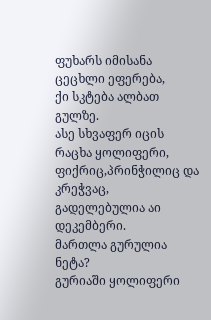ფუხარს იმისანა ცეცხლი ეფერება,
ქი სკტება ალბათ გულზე.
ასე სხვაფერ იცის რაცხა ყოლიფერი,
ფიქრიც,პრინჭილიც და კრეჭვაც,
გადელებულია აი დეკემბერი.
მართლა გურულია ნეტა?
გურიაში ყოლიფერი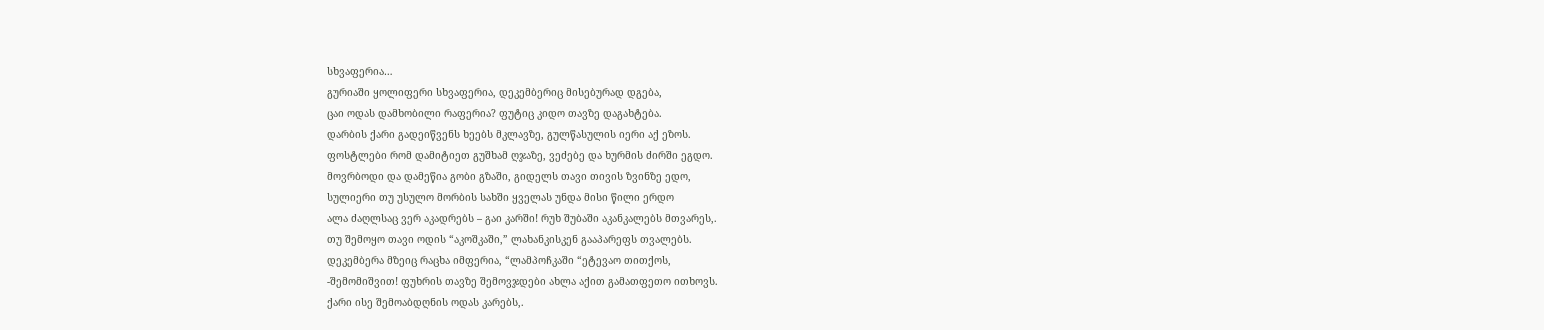სხვაფერია…
გურიაში ყოლიფერი სხვაფერია, დეკემბერიც მისებურად დგება,
ცაი ოდას დამხობილი რაფერია? ფუტიც კიდო თავზე დაგახტება.
დარბის ქარი გადეიწვენს ხეებს მკლავზე, გულწასულის იერი აქ ეზოს.
ფოსტლები რომ დამიტიეთ გუშხამ ღჯაზე, ვეძებე და ხურმის ძირში ეგდო.
მოვრბოდი და დამეწია გობი გზაში, გიდელს თავი თივის ზვინზე ედო,
სულიერი თუ უსულო მორბის სახში ყველას უნდა მისი წილი ერდო
ალა ძაღლსაც ვერ აკადრებს – გაი კარში! რუხ შუბაში აკანკალებს მთვარეს,.
თუ შემოყო თავი ოდის “აკოშკაში,” ლახანკისკენ გააპარეფს თვალებს.
დეკემბერა მზეიც რაცხა იმფერია, “ლამპოჩკაში “ეტევაო თითქოს,
-შემომიშვით! ფუხრის თავზე შემოვჯდები ახლა აქით გამათფეთო ითხოვს.
ქარი ისე შემოაბდღნის ოდას კარებს,.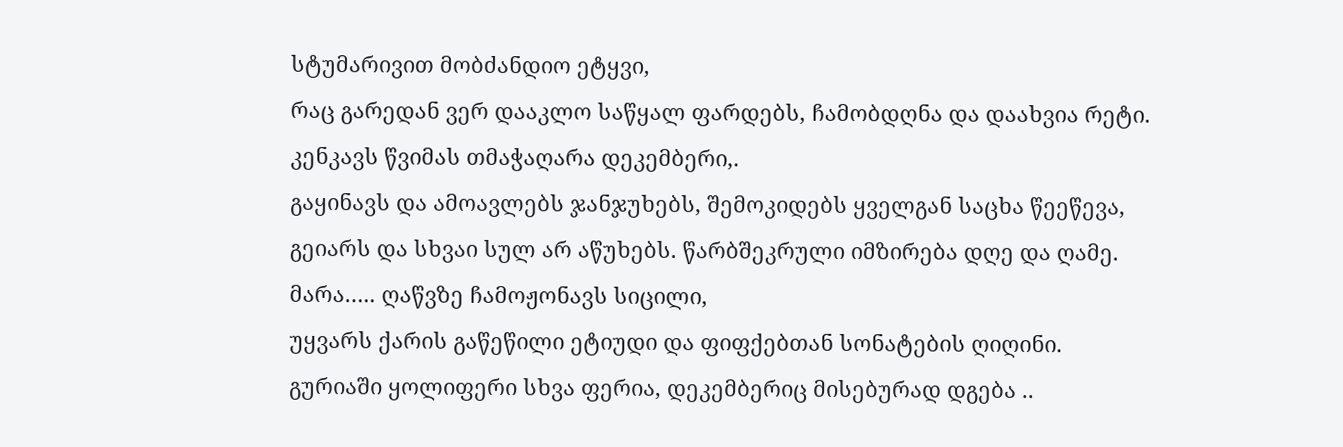სტუმარივით მობძანდიო ეტყვი,
რაც გარედან ვერ დააკლო საწყალ ფარდებს, ჩამობდღნა და დაახვია რეტი.
კენკავს წვიმას თმაჭაღარა დეკემბერი,.
გაყინავს და ამოავლებს ჯანჯუხებს, შემოკიდებს ყველგან საცხა წეეწევა,
გეიარს და სხვაი სულ არ აწუხებს. წარბშეკრული იმზირება დღე და ღამე.
მარა….. ღაწვზე ჩამოჟონავს სიცილი,
უყვარს ქარის გაწეწილი ეტიუდი და ფიფქებთან სონატების ღიღინი.
გურიაში ყოლიფერი სხვა ფერია, დეკემბერიც მისებურად დგება ..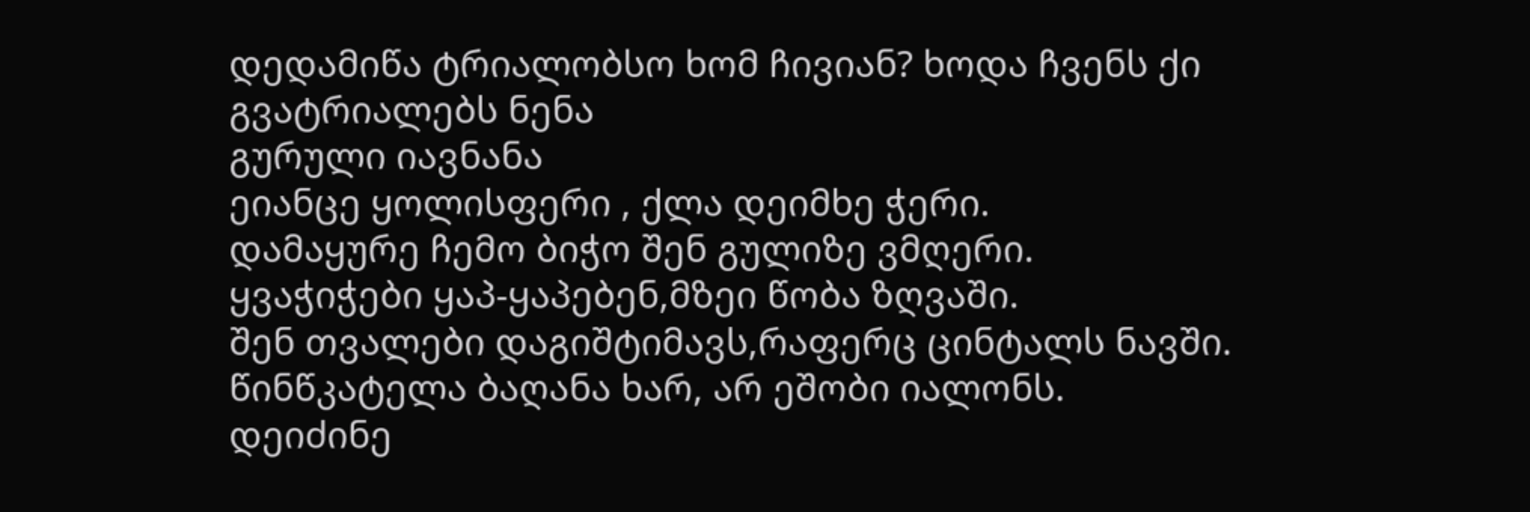დედამიწა ტრიალობსო ხომ ჩივიან? ხოდა ჩვენს ქი გვატრიალებს ნენა
გურული იავნანა
ეიანცე ყოლისფერი , ქლა დეიმხე ჭერი.
დამაყურე ჩემო ბიჭო შენ გულიზე ვმღერი.
ყვაჭიჭები ყაპ-ყაპებენ,მზეი წობა ზღვაში.
შენ თვალები დაგიშტიმავს,რაფერც ცინტალს ნავში.
წინწკატელა ბაღანა ხარ, არ ეშობი იალონს.
დეიძინე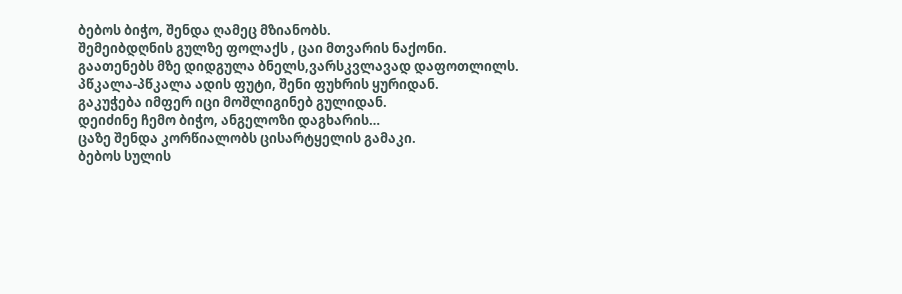ბებოს ბიჭო, შენდა ღამეც მზიანობს.
შემეიბდღნის გულზე ფოლაქს , ცაი მთვარის ნაქონი.
გაათენებს მზე დიდგულა ბნელს,ვარსკვლავად დაფოთლილს.
პწკალა-პწკალა ადის ფუტი, შენი ფუხრის ყურიდან.
გაკუჭება იმფერ იცი მოშლიგინებ გულიდან.
დეიძინე ჩემო ბიჭო, ანგელოზი დაგხარის…
ცაზე შენდა კორწიალობს ცისარტყელის გამაკი.
ბებოს სულის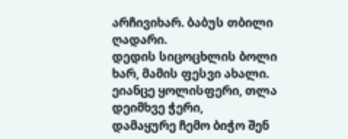არჩივიხარ. ბაბუს თბილი ღადარი.
დედის სიცოცხლის ბოლი ხარ, მამის ფესვი ახალი.
ეიანცე ყოლისფერი, თლა დეიმხვე ჭერი,
დამაყურე ჩემო ბიჭო შენ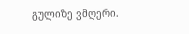გულიზე ვმღერი.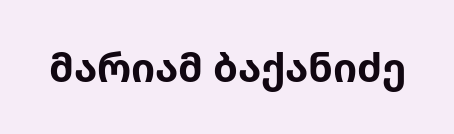მარიამ ბაქანიძე